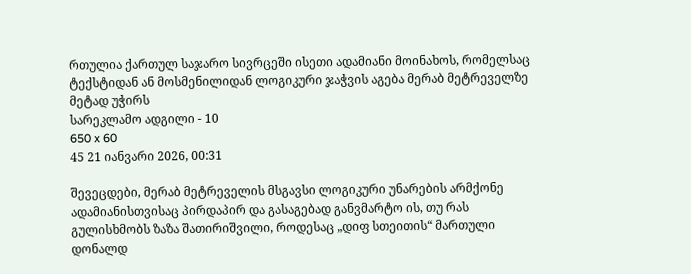რთულია ქართულ საჯარო სივრცეში ისეთი ადამიანი მოინახოს, რომელსაც ტექსტიდან ან მოსმენილიდან ლოგიკური ჯაჭვის აგება მერაბ მეტრეველზე მეტად უჭირს
სარეკლამო ადგილი - 10
650 x 60
45 21 იანვარი 2026, 00:31

შევეცდები, მერაბ მეტრეველის მსგავსი ლოგიკური უნარების არმქონე ადამიანისთვისაც პირდაპირ და გასაგებად განვმარტო ის, თუ რას გულისხმობს ზაზა შათირიშვილი, როდესაც „დიფ სთეითის“ მართული დონალდ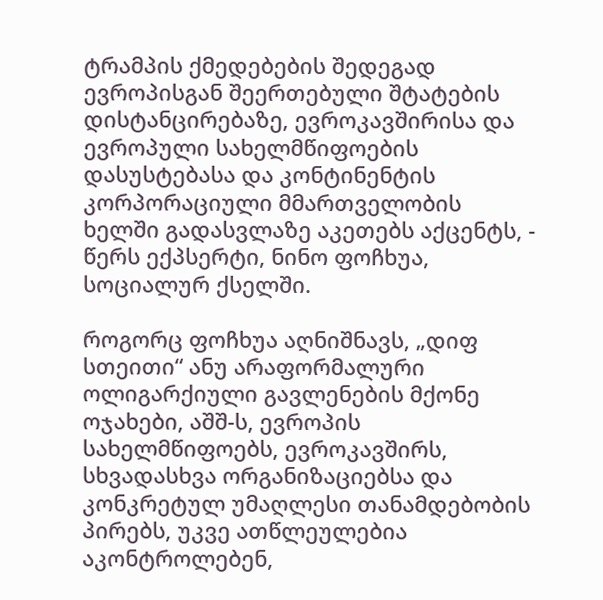ტრამპის ქმედებების შედეგად ევროპისგან შეერთებული შტატების დისტანცირებაზე, ევროკავშირისა და ევროპული სახელმწიფოების დასუსტებასა და კონტინენტის კორპორაციული მმართველობის ხელში გადასვლაზე აკეთებს აქცენტს, - წერს ექპსერტი, ნინო ფოჩხუა, სოციალურ ქსელში.

როგორც ფოჩხუა აღნიშნავს, „დიფ სთეითი“ ანუ არაფორმალური ოლიგარქიული გავლენების მქონე ოჯახები, აშშ-ს, ევროპის სახელმწიფოებს, ევროკავშირს, სხვადასხვა ორგანიზაციებსა და კონკრეტულ უმაღლესი თანამდებობის პირებს, უკვე ათწლეულებია აკონტროლებენ,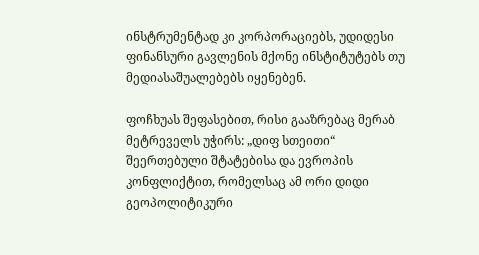ინსტრუმენტად კი კორპორაციებს, უდიდესი ფინანსური გავლენის მქონე ინსტიტუტებს თუ მედიასაშუალებებს იყენებენ.

ფოჩხუას შეფასებით, რისი გააზრებაც მერაბ მეტრეველს უჭირს: „დიფ სთეითი“ შეერთებული შტატებისა და ევროპის კონფლიქტით, რომელსაც ამ ორი დიდი გეოპოლიტიკური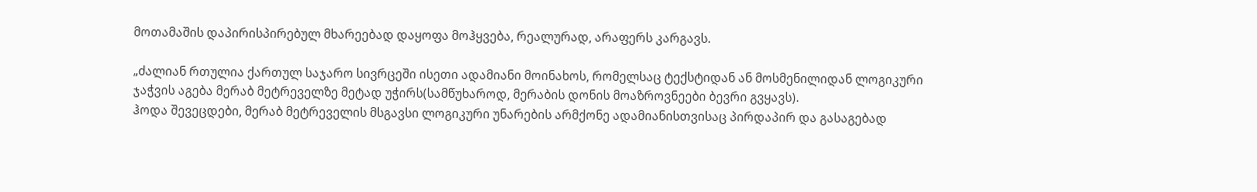მოთამაშის დაპირისპირებულ მხარეებად დაყოფა მოჰყვება, რეალურად, არაფერს კარგავს.

„ძალიან რთულია ქართულ საჯარო სივრცეში ისეთი ადამიანი მოინახოს, რომელსაც ტექსტიდან ან მოსმენილიდან ლოგიკური ჯაჭვის აგება მერაბ მეტრეველზე მეტად უჭირს(სამწუხაროდ, მერაბის დონის მოაზროვნეები ბევრი გვყავს).
ჰოდა შევეცდები, მერაბ მეტრეველის მსგავსი ლოგიკური უნარების არმქონე ადამიანისთვისაც პირდაპირ და გასაგებად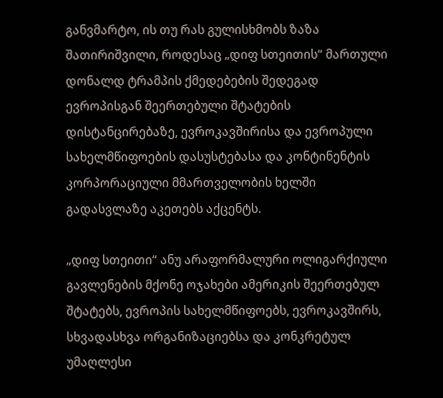განვმარტო, ის თუ რას გულისხმობს ზაზა შათირიშვილი, როდესაც „დიფ სთეითის“ მართული დონალდ ტრამპის ქმედებების შედეგად ევროპისგან შეერთებული შტატების დისტანცირებაზე, ევროკავშირისა და ევროპული სახელმწიფოების დასუსტებასა და კონტინენტის კორპორაციული მმართველობის ხელში გადასვლაზე აკეთებს აქცენტს.

„დიფ სთეითი“ ანუ არაფორმალური ოლიგარქიული გავლენების მქონე ოჯახები ამერიკის შეერთებულ შტატებს, ევროპის სახელმწიფოებს, ევროკავშირს, სხვადასხვა ორგანიზაციებსა და კონკრეტულ უმაღლესი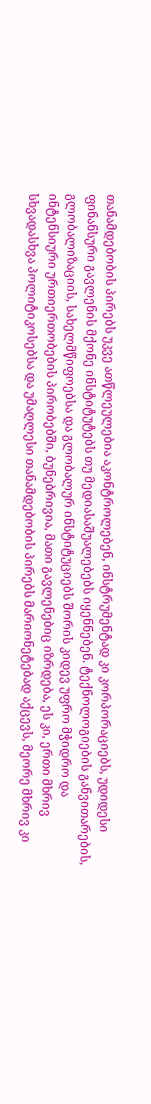თანამდებობის პირებს უკვე ათწლეულებია აკონტროლებენ, ინსტრუმენტად კი კორპორაციებს, უდიდესი ფინანსური გავლენის მქონე ინსტიტუტებს თუ მედიასაშუალებებს იყენნებენ. ტექნოლოგიების განვითარების, გლობალიზაციის, სახელმწიფოებსა და გლობალურ ინსტიტუციებს შორის კიდევ უფრო მჭიდრო და ინტენსიური ურთიერთობების პირობებში, ბუნებრივია, მათი გავლენებიც იზრდება, ეს კი, ერთი მხრივ სხვადასხვა პოლიტიკოსებსა და უმაღლესი თანამდებობის პირებს მარიონეტებად აქცევს, მეორე მხრივ კი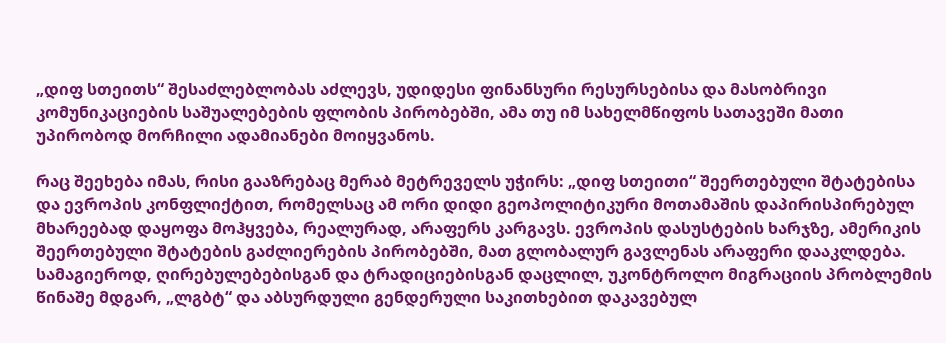„დიფ სთეითს“ შესაძლებლობას აძლევს, უდიდესი ფინანსური რესურსებისა და მასობრივი კომუნიკაციების საშუალებების ფლობის პირობებში, ამა თუ იმ სახელმწიფოს სათავეში მათი უპირობოდ მორჩილი ადამიანები მოიყვანოს.

რაც შეეხება იმას, რისი გააზრებაც მერაბ მეტრეველს უჭირს: „დიფ სთეითი“ შეერთებული შტატებისა და ევროპის კონფლიქტით, რომელსაც ამ ორი დიდი გეოპოლიტიკური მოთამაშის დაპირისპირებულ მხარეებად დაყოფა მოჰყვება, რეალურად, არაფერს კარგავს. ევროპის დასუსტების ხარჯზე, ამერიკის შეერთებული შტატების გაძლიერების პირობებში, მათ გლობალურ გავლენას არაფერი დააკლდება. სამაგიეროდ, ღირებულებებისგან და ტრადიციებისგან დაცლილ, უკონტროლო მიგრაციის პრობლემის წინაშე მდგარ, „ლგბტ“ და აბსურდული გენდერული საკითხებით დაკავებულ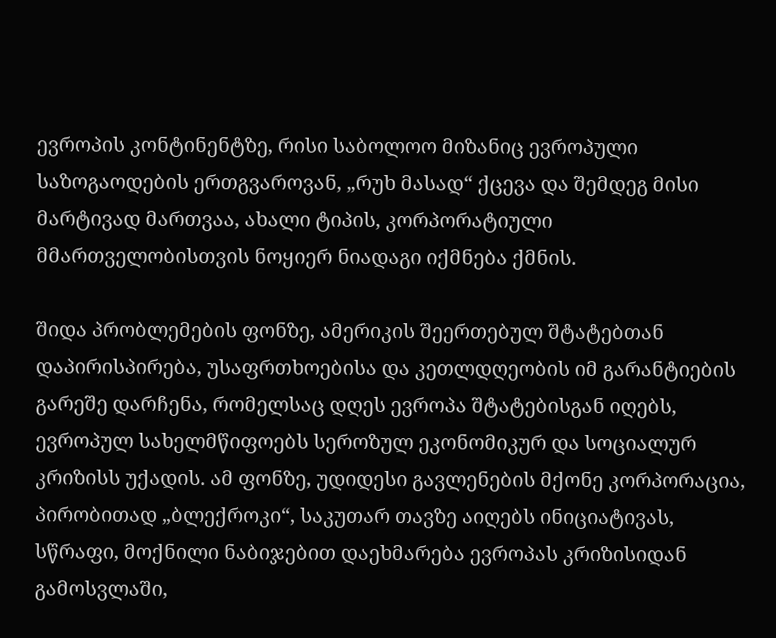ევროპის კონტინენტზე, რისი საბოლოო მიზანიც ევროპული საზოგაოდების ერთგვაროვან, „რუხ მასად“ ქცევა და შემდეგ მისი მარტივად მართვაა, ახალი ტიპის, კორპორატიული მმართველობისთვის ნოყიერ ნიადაგი იქმნება ქმნის.

შიდა პრობლემების ფონზე, ამერიკის შეერთებულ შტატებთან დაპირისპირება, უსაფრთხოებისა და კეთლდღეობის იმ გარანტიების გარეშე დარჩენა, რომელსაც დღეს ევროპა შტატებისგან იღებს, ევროპულ სახელმწიფოებს სეროზულ ეკონომიკურ და სოციალურ კრიზისს უქადის. ამ ფონზე, უდიდესი გავლენების მქონე კორპორაცია, პირობითად „ბლექროკი“, საკუთარ თავზე აიღებს ინიციატივას, სწრაფი, მოქნილი ნაბიჯებით დაეხმარება ევროპას კრიზისიდან გამოსვლაში,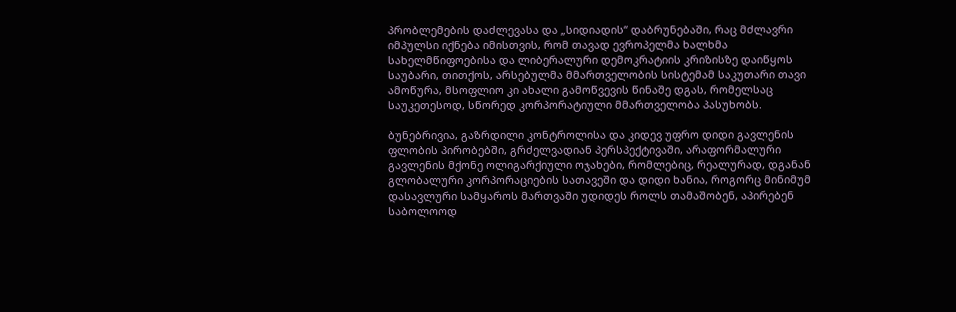პრობლემების დაძლევასა და „სიდიადის“ დაბრუნებაში, რაც მძლავრი იმპულსი იქნება იმისთვის, რომ თავად ევროპელმა ხალხმა სახელმწიფოებისა და ლიბერალური დემოკრატიის კრიზისზე დაიწყოს საუბარი, თითქოს, არსებულმა მმართველობის სისტემამ საკუთარი თავი ამოწურა, მსოფლიო კი ახალი გამოწვევის წინაშე დგას, რომელსაც საუკეთესოდ, სწორედ კორპორატიული მმართველობა პასუხობს.

ბუნებრივია, გაზრდილი კონტროლისა და კიდევ უფრო დიდი გავლენის ფლობის პირობებში, გრძელვადიან პერსპექტივაში, არაფორმალური გავლენის მქონე ოლიგარქიული ოჯახები, რომლებიც, რეალურად, დგანან გლობალური კორპორაციების სათავეში და დიდი ხანია, როგორც მინიმუმ დასავლური სამყაროს მართვაში უდიდეს როლს თამაშობენ, აპირებენ საბოლოოდ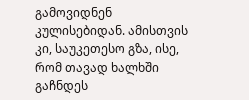გამოვიდნენ კულისებიდან. ამისთვის კი, საუკეთესო გზა, ისე, რომ თავად ხალხში გაჩნდეს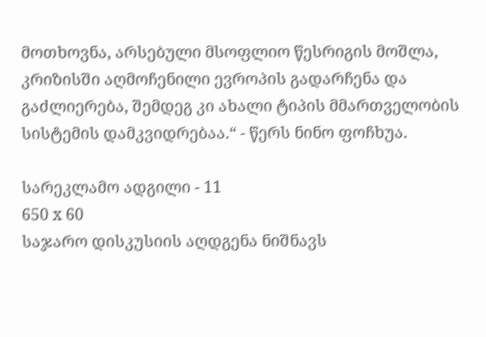მოთხოვნა, არსებული მსოფლიო წესრიგის მოშლა, კრიზისში აღმოჩენილი ევროპის გადარჩენა და გაძლიერება, შემდეგ კი ახალი ტიპის მმართველობის სისტემის დამკვიდრებაა.“ - წერს ნინო ფოჩხუა.

სარეკლამო ადგილი - 11
650 x 60
საჯარო დისკუსიის აღდგენა ნიშნავს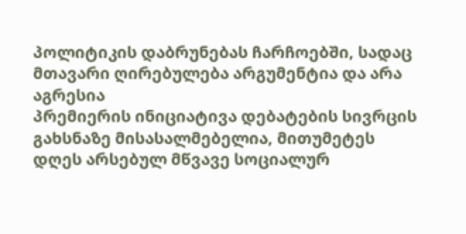პოლიტიკის დაბრუნებას ჩარჩოებში, სადაც მთავარი ღირებულება არგუმენტია და არა აგრესია
პრემიერის ინიციატივა დებატების სივრცის გახსნაზე მისასალმებელია, მითუმეტეს დღეს არსებულ მწვავე სოციალურ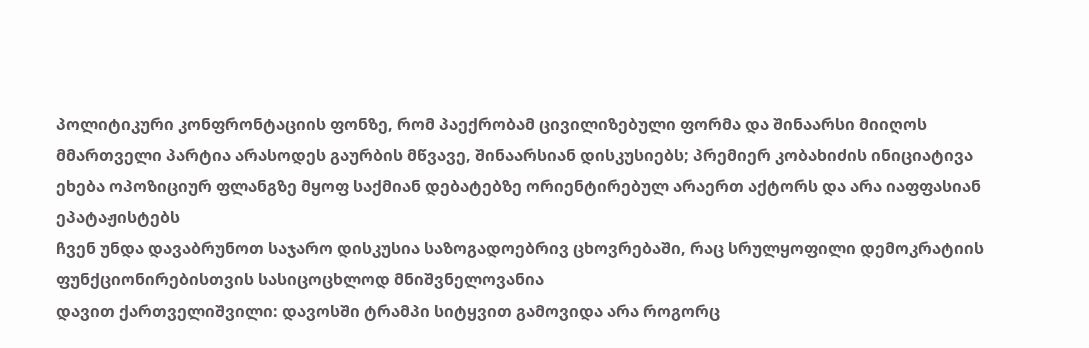პოლიტიკური კონფრონტაციის ფონზე, რომ პაექრობამ ცივილიზებული ფორმა და შინაარსი მიიღოს
მმართველი პარტია არასოდეს გაურბის მწვავე, შინაარსიან დისკუსიებს; პრემიერ კობახიძის ინიციატივა ეხება ოპოზიციურ ფლანგზე მყოფ საქმიან დებატებზე ორიენტირებულ არაერთ აქტორს და არა იაფფასიან ეპატაჟისტებს
ჩვენ უნდა დავაბრუნოთ საჯარო დისკუსია საზოგადოებრივ ცხოვრებაში, რაც სრულყოფილი დემოკრატიის ფუნქციონირებისთვის სასიცოცხლოდ მნიშვნელოვანია
დავით ქართველიშვილი: დავოსში ტრამპი სიტყვით გამოვიდა არა როგორც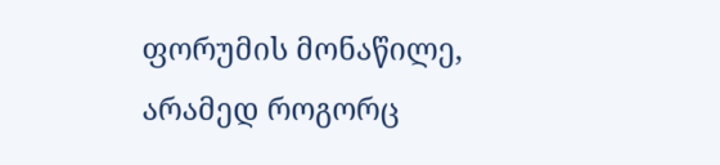ფორუმის მონაწილე, არამედ როგორც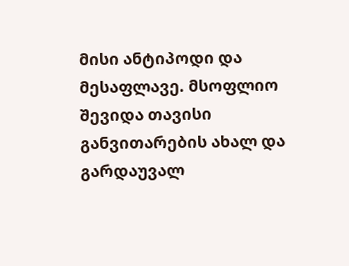მისი ანტიპოდი და მესაფლავე. მსოფლიო შევიდა თავისი განვითარების ახალ და გარდაუვალ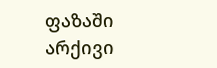ფაზაში
არქივი